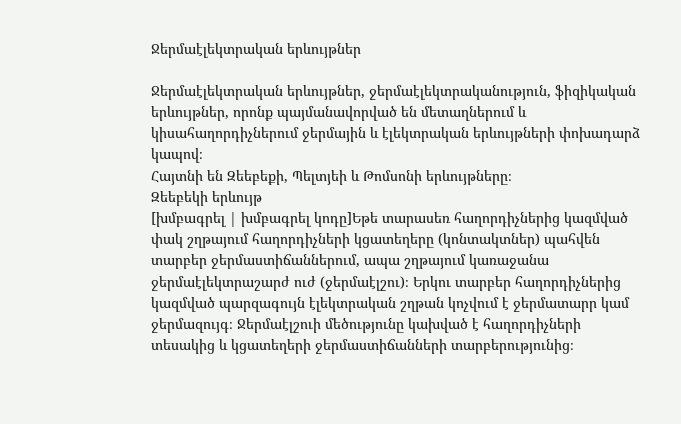Ջերմաէլեկտրական երևույթներ

Ջերմաէլեկտրական երևույթներ, ջերմաէլեկտրականություն, ֆիզիկական երևույթներ, որոնք պայմանավորված են մետաղներում և կիսահաղորդիչներում ջերմային և էլեկտրական երևույթների փոխադարձ կապով։
Հայտնի են Զեեբեքի, Պելտյեի և Թոմսոնի երևույթները։
Զեեբեկի երևույթ
[խմբագրել | խմբագրել կոդը]Եթե տարասեռ հաղորդիչներից կազմված փակ շղթայում հաղորդիչների կցատեղերը (կոնտակտներ) պահվեն տարբեր ջերմաստիճաններում, ապա շղթայում կառաջանա ջերմաէլեկտրաշարժ ուժ (ջերմաէլշու)։ Երկու տարբեր հաղորդիչներից կազմված պարզագույն էլեկտրական շղթան կոչվում է ջերմատարր կամ ջերմազույգ։ Ջերմաէլշուի մեծությունը կախված է հաղորդիչների տեսակից և կցատեղերի ջերմաստիճանների տարբերությունից։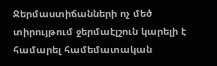Ջերմաստիճանների ոչ մեծ տիրույթում ջերմաէլշուն կարելի է համարել համեմատական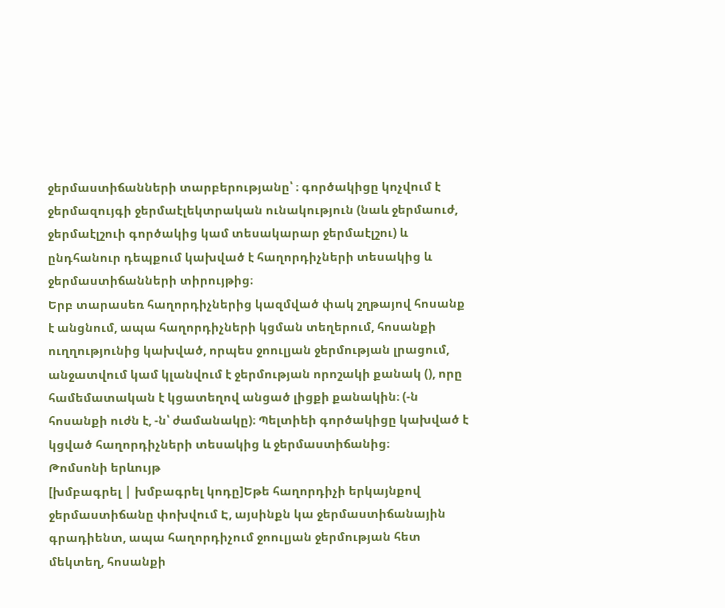ջերմաստիճանների տարբերությանը՝ ։ գործակիցը կոչվում է ջերմազույգի ջերմաէլեկտրական ունակություն (նաև ջերմաուժ, ջերմաէլշուի գործակից կամ տեսակարար ջերմաէլշու) և ընդհանուր դեպքում կախված է հաղորդիչների տեսակից և ջերմաստիճանների տիրույթից։
Երբ տարասեռ հաղորդիչներից կազմված փակ շղթայով հոսանք է անցնում, ապա հաղորդիչների կցման տեղերում, հոսանքի ուղղությունից կախված, որպես ջոուլյան ջերմության լրացում, անջատվում կամ կլանվում է ջերմության որոշակի քանակ (), որը համեմատական է կցատեղով անցած լիցքի քանակին։ (-ն հոսանքի ուժն է, -ն՝ ժամանակը)։ Պելտիեի գործակիցը կախված է կցված հաղորդիչների տեսակից և ջերմաստիճանից։
Թոմսոնի երևույթ
[խմբագրել | խմբագրել կոդը]Եթե հաղորդիչի երկայնքով ջերմաստիճանը փոխվում Է, այսինքն կա ջերմաստիճանային գրադիենտ, ապա հաղորդիչում ջոուլյան ջերմության հետ մեկտեղ, հոսանքի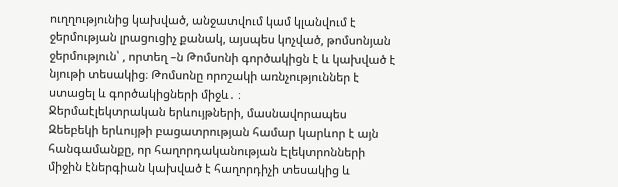ուղղությունից կախված, անջատվում կամ կլանվում է ջերմության լրացուցիչ քանակ, այսպես կոչված, թոմսոնյան ջերմություն՝ , որտեղ –ն Թոմսոնի գործակիցն է և կախված է նյութի տեսակից։ Թոմսոնը որոշակի առնչություններ է ստացել և գործակիցների միջև․ ։
Ջերմաէլեկտրական երևույթների, մասնավորապես Զեեբեկի երևույթի բացատրության համար կարևոր է այն հանգամանքը, որ հաղորդականության Էլեկտրոնների միջին էներգիան կախված է հաղորդիչի տեսակից և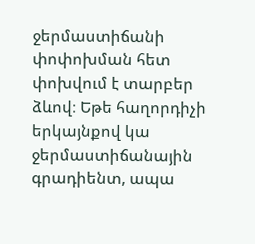ջերմաստիճանի փոփոխման հետ փոխվում է տարբեր ձևով։ Եթե հաղորդիչի երկայնքով կա ջերմաստիճանային գրադիենտ, ապա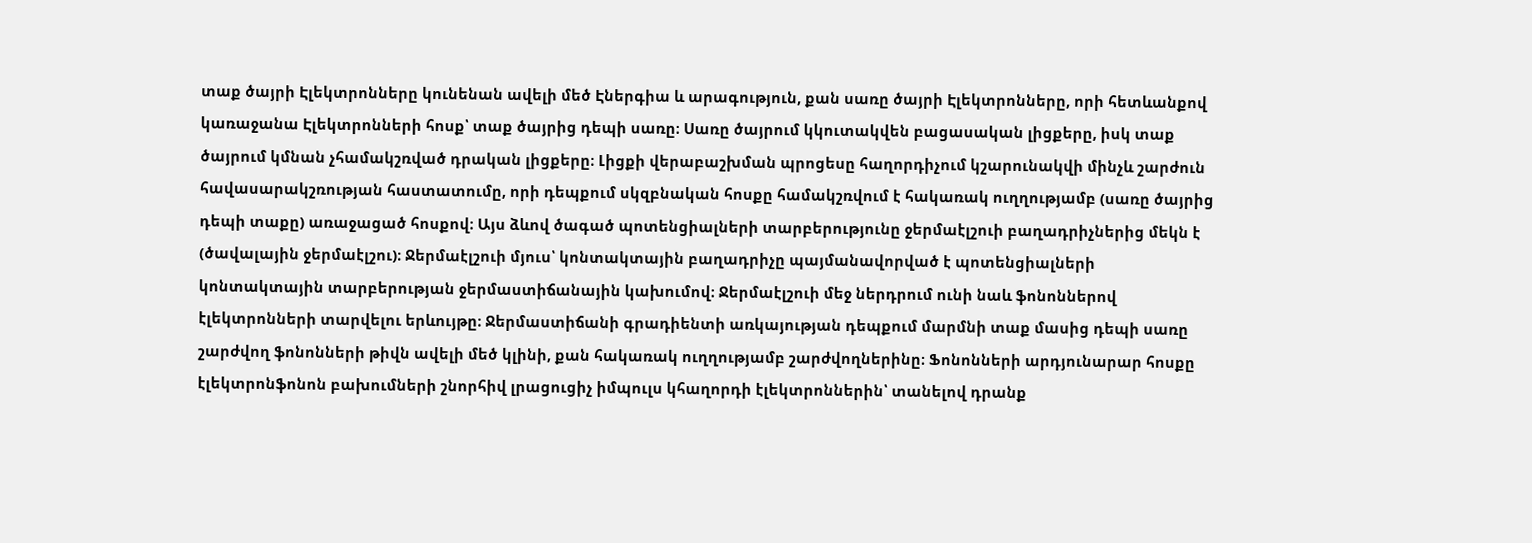տաք ծայրի Էլեկտրոնները կունենան ավելի մեծ Էներգիա և արագություն, քան սառը ծայրի Էլեկտրոնները, որի հետևանքով կառաջանա Էլեկտրոնների հոսք՝ տաք ծայրից դեպի սառը։ Սառը ծայրում կկուտակվեն բացասական լիցքերը, իսկ տաք ծայրում կմնան չհամակշռված դրական լիցքերը։ Լիցքի վերաբաշխման պրոցեսը հաղորդիչում կշարունակվի մինչև շարժուն հավասարակշռության հաստատումը, որի դեպքում սկզբնական հոսքը համակշռվում է հակառակ ուղղությամբ (սառը ծայրից դեպի տաքը) առաջացած հոսքով։ Այս ձևով ծագած պոտենցիալների տարբերությունը ջերմաէլշուի բաղադրիչներից մեկն է (ծավալային ջերմաէլշու)։ Ջերմաէլշուի մյուս՝ կոնտակտային բաղադրիչը պայմանավորված է պոտենցիալների կոնտակտային տարբերության ջերմաստիճանային կախումով։ Ջերմաէլշուի մեջ ներդրում ունի նաև ֆոնոններով էլեկտրոնների տարվելու երևույթը։ Ջերմաստիճանի գրադիենտի առկայության դեպքում մարմնի տաք մասից դեպի սառը շարժվող ֆոնոնների թիվն ավելի մեծ կլինի, քան հակառակ ուղղությամբ շարժվողներինը։ Ֆոնոնների արդյունարար հոսքը էլեկտրոնֆոնոն բախումների շնորհիվ լրացուցիչ իմպուլս կհաղորդի էլեկտրոններին՝ տանելով դրանք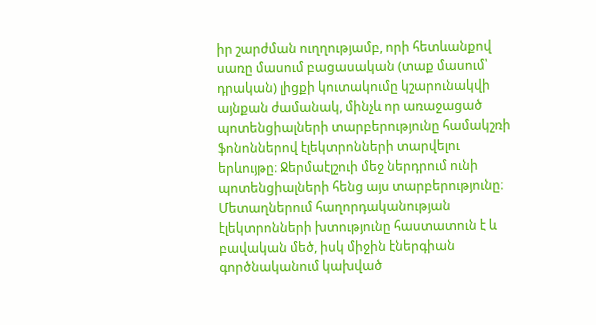իր շարժման ուղղությամբ, որի հետևանքով սառը մասում բացասական (տաք մասում՝ դրական) լիցքի կուտակումը կշարունակվի այնքան ժամանակ, մինչև որ առաջացած պոտենցիալների տարբերությունը համակշռի ֆոնոններով էլեկտրոնների տարվելու երևույթը։ Ջերմաէլշուի մեջ ներդրում ունի պոտենցիալների հենց այս տարբերությունը։
Մետաղներում հաղորդականության էլեկտրոնների խտությունը հաստատուն է և բավական մեծ, իսկ միջին էներգիան գործնականում կախված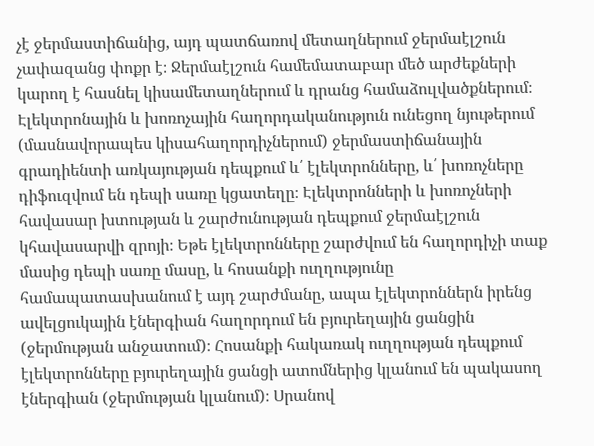չէ ջերմաստիճանից, այդ պատճառով մետաղներում ջերմաէլշուն չափազանց փոքր է։ Ջերմաէլշուն համեմատաբար մեծ արժեքների կարող է հասնել կիսամետաղներում և դրանց համաձուլվածքներում։ Էլեկտրոնային և խոռոչային հաղորդականություն ունեցող նյութերում (մասնավորապես կիսահաղորդիչներում) ջերմաստիճանային գրադիենտի առկայության դեպքում և՛ էլեկտրոնները, և՛ խոռոչները դիֆուզվում են դեպի սառը կցատեղը։ Էլեկտրոնների և խոռոչների հավասար խտության և շարժունության դեպքում ջերմաէլշուն կհավասարվի զրոյի։ Եթե էլեկտրոնները շարժվում են հաղորդիչի տաք մասից դեպի սառը մասը, և հոսանքի ուղղությունը համապատասխանում է այդ շարժմանը, ապա էլեկտրոններն իրենց ավելցուկային էներգիան հաղորդում են բյուրեղային ցանցին (ջերմության անջատում)։ Հոսանքի հակառակ ուղղության դեպքում էլեկտրոնները բյուրեղային ցանցի ատոմներից կլանում են պակասող էներգիան (ջերմության կլանում)։ Սրանով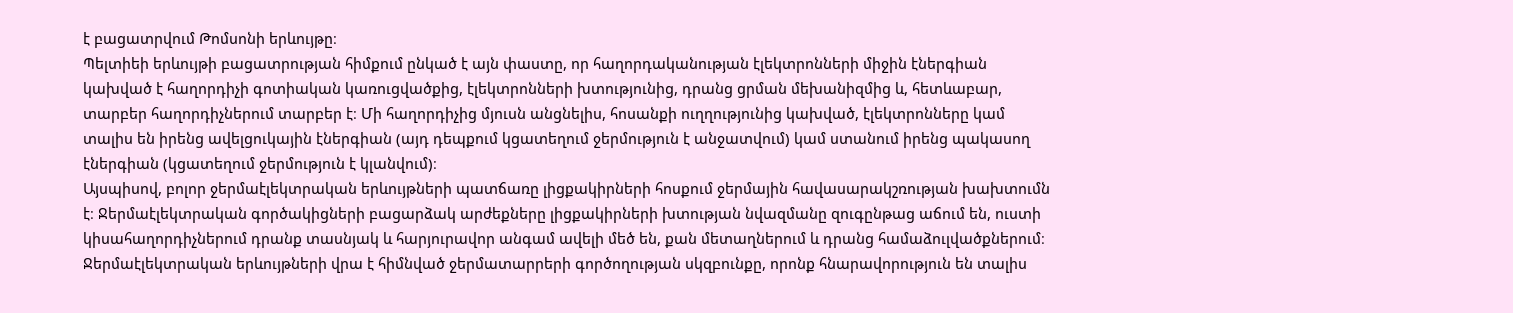է բացատրվում Թոմսոնի երևույթը։
Պելտիեի երևույթի բացատրության հիմքում ընկած է այն փաստը, որ հաղորդականության էլեկտրոնների միջին էներգիան կախված է հաղորդիչի գոտիական կառուցվածքից, էլեկտրոնների խտությունից, դրանց ցրման մեխանիզմից և, հետևաբար, տարբեր հաղորդիչներում տարբեր է։ Մի հաղորդիչից մյուսն անցնելիս, հոսանքի ուղղությունից կախված, էլեկտրոնները կամ տալիս են իրենց ավելցուկային էներգիան (այդ դեպքում կցատեղում ջերմություն է անջատվում) կամ ստանում իրենց պակասող էներգիան (կցատեղում ջերմություն է կլանվում)։
Այսպիսով, բոլոր ջերմաէլեկտրական երևույթների պատճառը լիցքակիրների հոսքում ջերմային հավասարակշռության խախտումն է։ Ջերմաէլեկտրական գործակիցների բացարձակ արժեքները լիցքակիրների խտության նվազմանը զուգընթաց աճում են, ուստի կիսահաղորդիչներում դրանք տասնյակ և հարյուրավոր անգամ ավելի մեծ են, քան մետաղներում և դրանց համաձուլվածքներում։
Ջերմաէլեկտրական երևույթների վրա է հիմնված ջերմատարրերի գործողության սկզբունքը, որոնք հնարավորություն են տալիս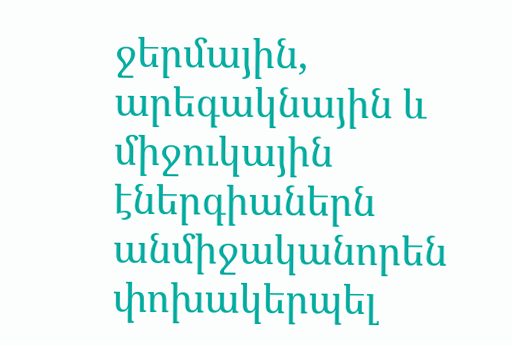ջերմային, արեգակնային և միջուկային էներգիաներն անմիջականորեն փոխակերպել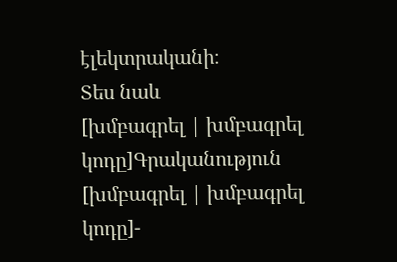էլեկտրականի։
Տես նաև
[խմբագրել | խմբագրել կոդը]Գրականություն
[խմբագրել | խմբագրել կոդը]-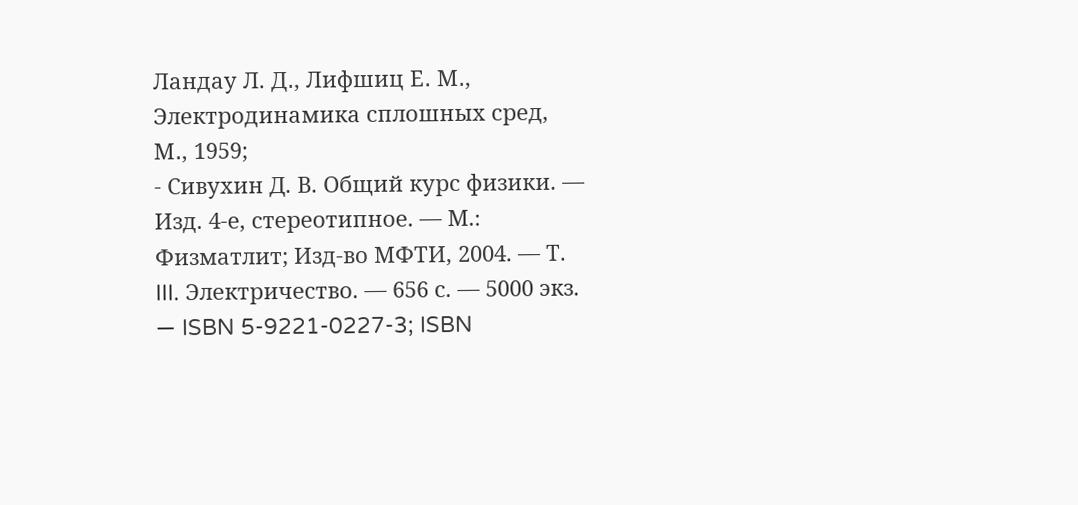Ландау Л. Д․, Лифшиц Е․ М․, Электродинамика сплошных сред, М․, 1959;
- Сивухин Д. В. Общий курс физики. — Изд. 4-е, стереотипное. — М.։ Физматлит; Изд-во МФТИ, 2004. — Т. III. Электричество. — 656 с. — 5000 экз. — ISBN 5-9221-0227-3; ISBN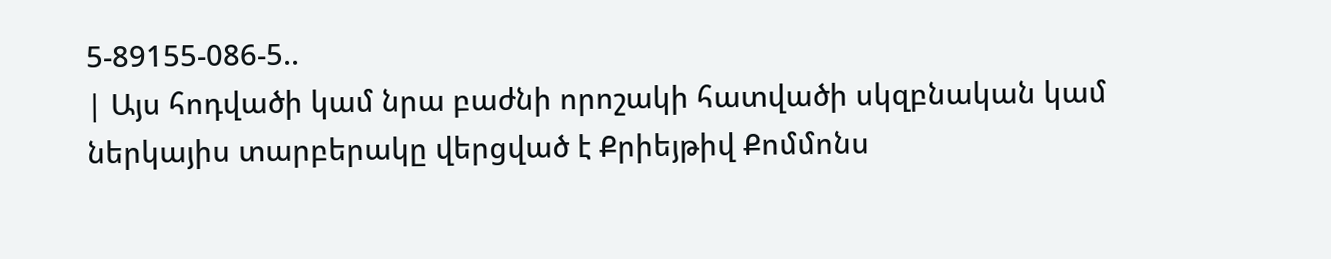5-89155-086-5..
| Այս հոդվածի կամ նրա բաժնի որոշակի հատվածի սկզբնական կամ ներկայիս տարբերակը վերցված է Քրիեյթիվ Քոմմոնս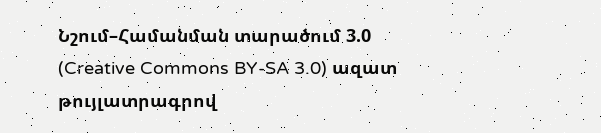Նշում–Համանման տարածում 3.0 (Creative Commons BY-SA 3.0) ազատ թույլատրագրով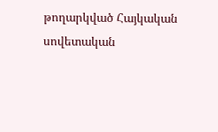թողարկված Հայկական սովետական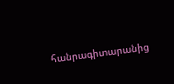հանրագիտարանից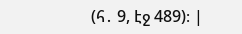(հ․ 9, էջ 489)։ |